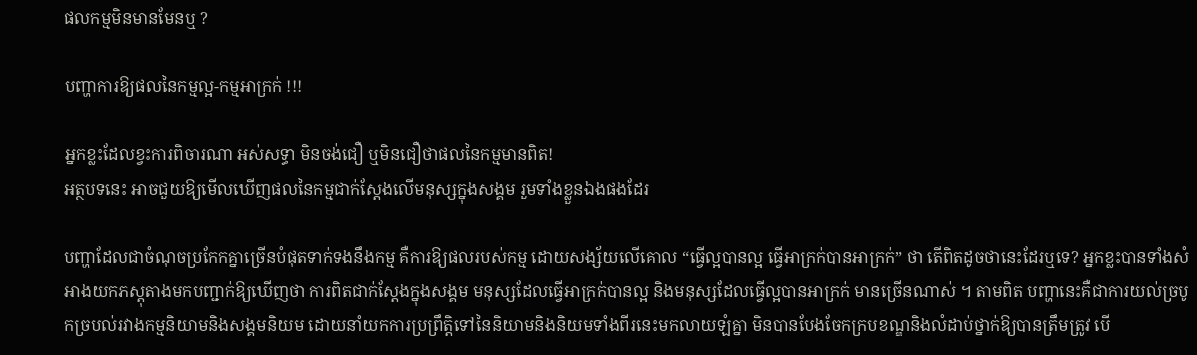ផលកម្មមិនមានមែនឬ ?

បញ្ហាការឱ្យផលនៃកម្មល្អ-កម្មអាក្រក់ !!!

អ្នកខ្លះដែលខ្វះការពិចារណា អស់សទ្ធា មិនចង់ជឿ ឬមិនជឿថាផលនៃកម្មមានពិត!
អត្ថបទនេះ អាចជួយឱ្យមើលឃើញផលនៃកម្មជាក់ស្ដែងលើមនុស្សក្នុងសង្គម រួមទាំងខ្លួនឯងផងដែរ

បញ្ហាដែលជាចំណុចប្រកែកគ្នាច្រើនបំផុតទាក់ទងនឹងកម្ម គឺការឱ្យផលរបស់កម្ម ដោយសង្ស័យលើគោល “ធ្វើល្អបានល្អ ធ្វើអាក្រក់បានអាក្រក់” ថា តើពិតដូចថានេះដែរឬទេ? អ្នកខ្លះបានទាំងសំអាងយកភស្ដុតាងមកបញ្ជាក់ឱ្យឃើញថា ការពិតជាក់ស្ដែងក្នុងសង្គម មនុស្សដែលធ្វើអាក្រក់បានល្អ និងមនុស្សដែលធ្វើល្អបានអាក្រក់ មានច្រើនណាស់ ។ តាមពិត បញ្ហានេះគឺជាការយល់ច្របូកច្របល់រវាងកម្មនិយាមនិងសង្គមនិយម ដោយនាំយកការប្រព្រឹត្តិទៅនៃនិយាមនិងនិយមទាំងពីរនេះមកលាយឡំគ្នា មិនបានបែងចែកក្របខណ្ឌនិងលំដាប់ថ្នាក់ឱ្យបានត្រឹមត្រូវ បើ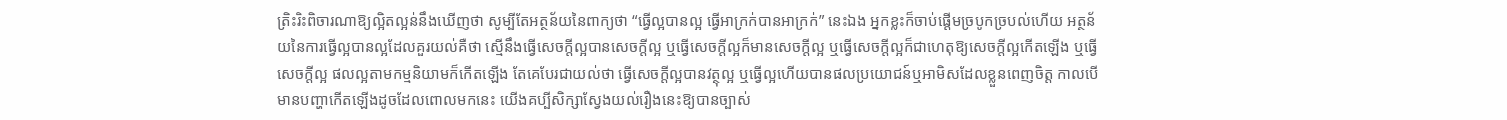ត្រិះរិះពិចារណាឱ្យល្អិតល្អន់នឹងឃើញថា សូម្បីតែអត្ថន័យនៃពាក្យថា “ធ្វើល្អបានល្អ ធ្វើអាក្រក់បានអាក្រក់” នេះឯង អ្នកខ្លះក៏ចាប់ផ្ដើមច្របូកច្របល់ហើយ អត្ថន័យនៃការធ្វើល្អបានល្អដែលគួរយល់គឺថា ស្មើនឹងធ្វើសេចក្ដីល្អបានសេចក្ដីល្អ ឬធ្វើសេចក្ដីល្អក៏មានសេចក្ដីល្អ ឬធ្វើសេចក្ដីល្អក៏ជាហេតុឱ្យសេចក្ដីល្អកើតឡើង ឬធ្វើសេចក្ដីល្អ ផលល្អតាមកម្មនិយាមក៏កើតឡើង តែគេបែរជាយល់ថា ធ្វើសេចក្ដីល្អបានវត្ថុល្អ ឬធ្វើល្អហើយបានផលប្រយោជន៍ឬអាមិសដែលខ្លួនពេញចិត្ត កាលបើមានបញ្ហាកើតឡើងដូចដែលពោលមកនេះ យើងគប្បីសិក្សាស្វែងយល់រឿងនេះឱ្យបានច្បាស់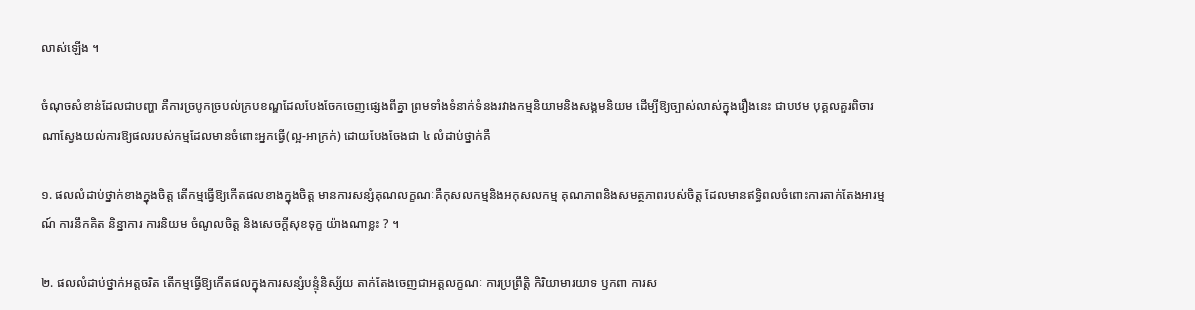លាស់ឡើង ។

ចំណុចសំខាន់ដែលជាបញ្ហា គឺការច្របូកច្របល់ក្របខណ្ឌដែលបែងចែកចេញផ្សេងពីគ្នា ព្រមទាំងទំនាក់ទំនងរវាងកម្មនិយាមនិងសង្គមនិយម ដើម្បីឱ្យច្បាស់លាស់ក្នុងរឿងនេះ ជាបឋម បុគ្គលគួរពិចារណាស្វែងយល់ការឱ្យផលរបស់កម្មដែលមានចំពោះអ្នកធ្វើ(ល្អ-អាក្រក់) ដោយបែងចែងជា ៤ លំដាប់ថ្នាក់គឺ

១. ផលលំដាប់ថ្នាក់ខាងក្នុងចិត្ត តើកម្មធ្វើឱ្យកើតផលខាងក្នុងចិត្ត មានការសន្សំគុណលក្ខណៈគឺកុសលកម្មនិងអកុសលកម្ម គុណភាពនិងសមត្ថភាពរបស់ចិត្ត ដែលមានឥទ្ធិពលចំពោះការតាក់តែងអារម្មណ៍ ការនឹកគិត និន្នាការ ការនិយម ចំណូលចិត្ត និងសេចក្ដីសុខទុក្ខ យ៉ាងណាខ្លះ ? ។

២. ផលលំដាប់ថ្នាក់អត្តចរិត តើកម្មធ្វើឱ្យកើតផលក្នុងការសន្សំបន្ទុំនិស្ស័យ តាក់តែងចេញជាអត្តលក្ខណៈ ការប្រព្រឹត្តិ កិរិយាមារយាទ ឫកពា ការស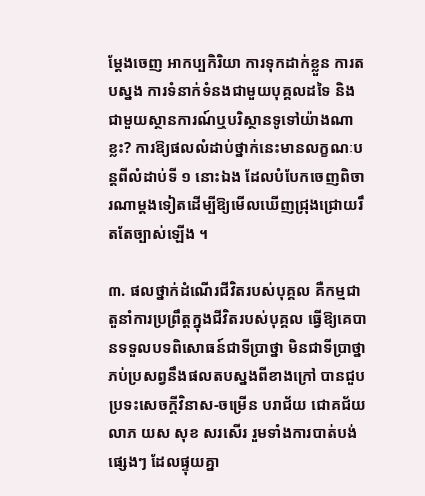ម្ដែងចេញ អាកប្បកិរិយា ការទុកដាក់ខ្លួន ការតបស្នង ការទំនាក់ទំនងជាមួយបុគ្គលដទៃ និងជាមួយស្ថានការណ៍ឬបរិស្ថានទូទៅយ៉ាងណាខ្លះ? ការឱ្យផលលំដាប់ថ្នាក់នេះមានលក្ខណៈបន្ដពីលំដាប់ទី ១ នោះឯង ដែលបំបែកចេញពិចារណាម្តងទៀតដើម្បីឱ្យមើលឃើញជ្រុងជ្រោយរឹតតែច្បាស់ឡើង ។

៣. ផលថ្នាក់ដំណើរជីវិតរបស់បុគ្គល គឺកម្មជាតួនាំការប្រព្រឹត្តក្នុងជីវិតរបស់បុគ្គល ធ្វើឱ្យគេបានទទួលបទពិសោធន៍ជាទីប្រាថ្នា មិនជាទីប្រាថ្នា ភប់ប្រសព្វនឹងផលតបស្នងពីខាងក្រៅ បានជួបប្រទះសេចក្ដីវិនាស-ចម្រើន បរាជ័យ ជោគជ័យ លាភ យស សុខ សរសើរ រួមទាំងការបាត់បង់ផ្សេងៗ ដែលផ្ទុយគ្នា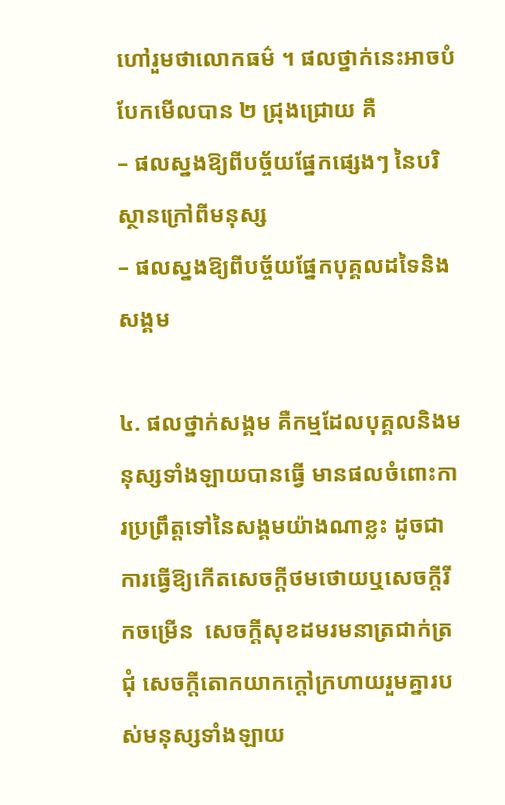ហៅរួមថាលោកធម៌ ។ ផលថ្នាក់នេះអាចបំបែកមើលបាន ២ ជ្រុងជ្រោយ គឺ
– ផលស្នងឱ្យពីបច្ច័យផ្នែកផ្សេងៗ នៃបរិស្ថានក្រៅពីមនុស្ស
– ផលស្នងឱ្យពីបច្ច័យផ្នែកបុគ្គលដទៃនិងសង្គម

៤. ផលថ្នាក់សង្គម គឺកម្មដែលបុគ្គលនិងមនុស្សទាំងឡាយបានធ្វើ មានផលចំពោះការប្រព្រឹត្តទៅនៃសង្គមយ៉ាងណាខ្លះ ដូចជាការធ្វើឱ្យកើតសេចក្ដីថមថោយឬសេចក្ដីរីកចម្រើន  សេចក្ដីសុខដមរមនាត្រជាក់ត្រជុំ សេចក្ដីតោកយាកក្ដៅក្រហាយរួមគ្នារបស់មនុស្សទាំងឡាយ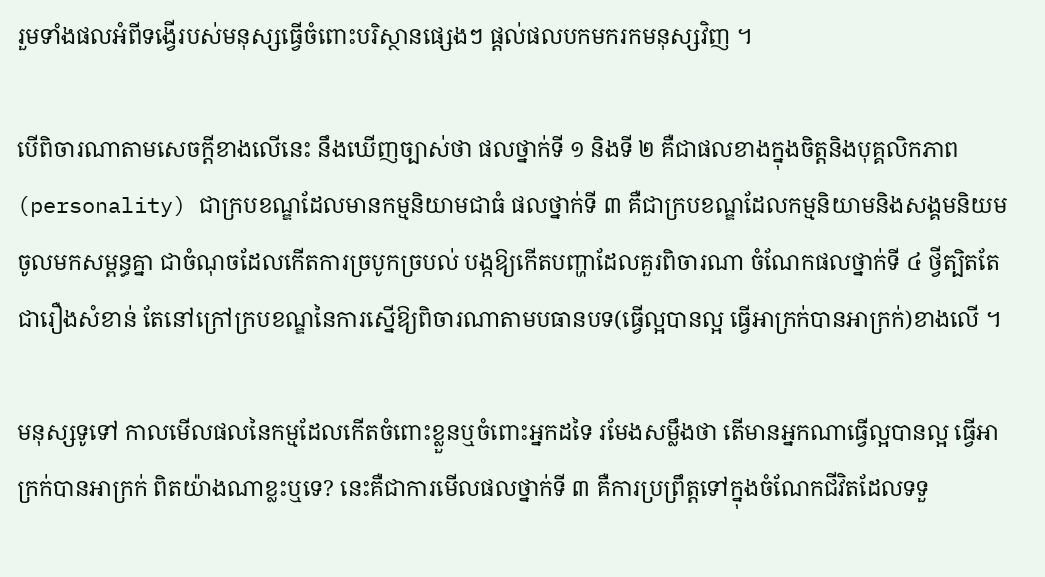រួមទាំងផលអំពីទង្វើរបស់មនុស្សធ្វើចំពោះបរិស្ថានផ្សេងៗ ផ្ដល់ផលបកមករកមនុស្សវិញ ។

បើពិចារណាតាមសេចក្ដីខាងលើនេះ នឹងឃើញច្បាស់ថា ផលថ្នាក់ទី ១ និងទី ២ គឺជាផលខាងក្នុងចិត្តនិងបុគ្គលិកភាព(personality) ជាក្របខណ្ឌដែលមានកម្មនិយាមជាធំ ផលថ្នាក់ទី ៣ គឺជាក្របខណ្ឌដែលកម្មនិយាមនិងសង្គមនិយមចូលមកសម្ពន្ធគ្នា ជាចំណុចដែលកើតការច្របូកច្របល់ បង្កឱ្យកើតបញ្ហាដែលគួរពិចារណា ចំណែកផលថ្នាក់ទី ៤ ថ្វីត្បិតតែជារឿងសំខាន់ តែនៅក្រៅក្របខណ្ឌនៃការស្នើឱ្យពិចារណាតាមបធានបទ(ធ្វើល្អបានល្អ ធ្វើអាក្រក់បានអាក្រក់)ខាងលើ ។

មនុស្សទូទៅ កាលមើលផលនៃកម្មដែលកើតចំពោះខ្លួនឬចំពោះអ្នកដទៃ រមែងសម្លឹងថា តើមានអ្នកណាធ្វើល្អបានល្អ ធ្វើអាក្រក់បានអាក្រក់ ពិតយ៉ាងណាខ្លះឬទេ? នេះគឺជាការមើលផលថ្នាក់ទី ៣ គឺការប្រព្រឹត្តទៅក្នុងចំណែកជីវិតដែលទទួ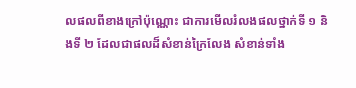លផលពីខាងក្រៅប៉ុណ្ណោះ ជាការមើលរំលងផលថ្នាក់ទី ១ និងទី ២ ដែលជាផលដ៏សំខាន់ក្រៃលែង សំខាន់ទាំង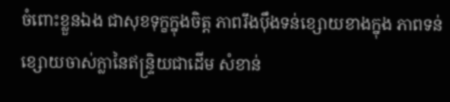ចំពោះខ្លួនឯង ជាសុខទុក្ខក្នុងចិត្ត ភាពរឹងប៉ឹងទន់ខ្សោយខាងក្នុង ភាពទន់ខ្សោយចាស់ក្លានៃឥន្ទ្រិយជាដើម សំខាន់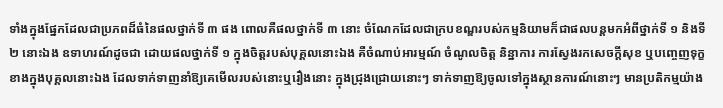ទាំងក្នុងផ្នែកដែលជាប្រភពដ៏ធំនៃផលថ្នាក់ទី ៣ ផង ពោលគឺផលថ្នាក់ទី ៣ នោះ ចំណែកដែលជាក្របខណ្ឌរបស់កម្មនិយាមក៏ជាផលបន្ដមកអំពីថ្នាក់ទី ១ និងទី ២ នោះឯង ឧទាហរណ៍ដូចជា ដោយផលថ្នាក់ទី ១ ក្នុងចិត្តរបស់បុគ្គលនោះឯង គឺចំណាប់អារម្មណ៍ ចំណូលចិត្ត និន្នាការ ការស្វែងរកសេចក្ដីសុខ ឬបញ្ចេញទុក្ខខាងក្នុងបុគ្គលនោះឯង ដែលទាក់ទាញនាំឱ្យគេមើលរបស់នោះឬរឿងនោះ ក្នុងជ្រុងជ្រោយនោះៗ ទាក់ទាញឱ្យចូលទៅក្នុងស្ថានការណ៍នោះៗ មានប្រតិកម្មយ៉ាង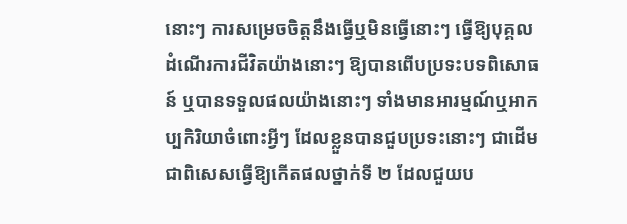នោះៗ ការសម្រេចចិត្តនឹងធ្វើឬមិនធ្វើនោះៗ ធ្វើឱ្យបុគ្គលដំណើរការជីវិតយ៉ាងនោះៗ ឱ្យបានពើបប្រទះបទពិសោធន៍ ឬបានទទួលផលយ៉ាងនោះៗ ទាំងមានអារម្មណ៍ឬអាកប្បកិរិយាចំពោះអ្វីៗ ដែលខ្លួនបានជួបប្រទះនោះៗ ជាដើម ជាពិសេសធ្វើឱ្យកើតផលថ្នាក់ទី ២ ដែលជួយប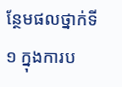ន្ថែមផលថ្នាក់ទី ១ ក្នុងការប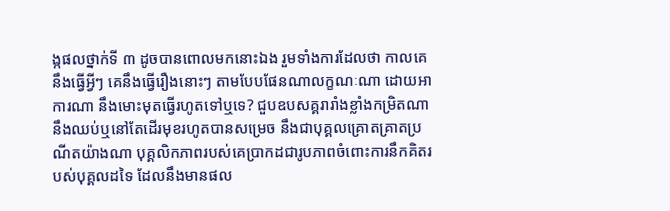ង្កផលថ្នាក់ទី ៣ ដូចបានពោលមកនោះឯង រួមទាំងការដែលថា កាលគេនឹងធ្វើអ្វីៗ គេនឹងធ្វើរឿងនោះៗ តាមបែបផែនណាលក្ខណៈណា ដោយអាការណា នឹងមោះមុតធ្វើរហូតទៅឬទេ? ជួបឧបសគ្គរារាំងខ្លាំងកម្រិតណានឹងឈប់ឬនៅតែដើរមុខរហូតបានសម្រេច នឹងជាបុគ្គលគ្រោតគ្រាតប្រណីតយ៉ាងណា បុគ្គលិកភាពរបស់គេប្រាកដជារូបភាពចំពោះការនឹកគិតរបស់បុគ្គលដទៃ ដែលនឹងមានផល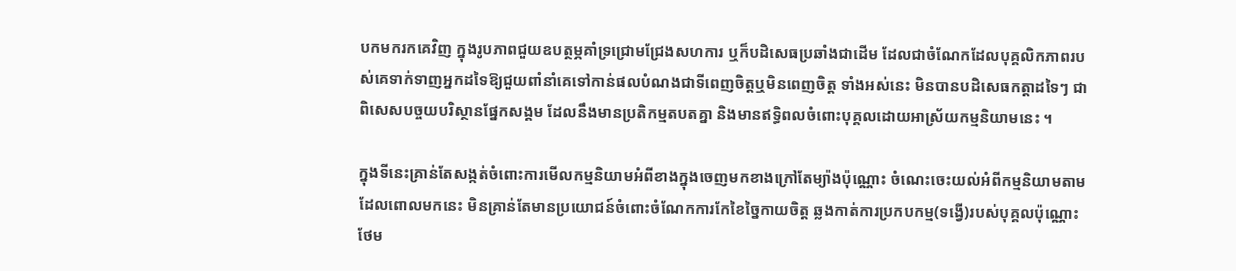បកមករកគេវិញ ក្នុងរូបភាពជួយឧបត្ថម្ភគាំទ្រជ្រោមជ្រែងសហការ ឬក៏បដិសេធប្រឆាំងជាដើម ដែលជាចំណែកដែលបុគ្គលិកភាពរបស់គេទាក់ទាញអ្នកដទៃឱ្យជួយពាំនាំគេទៅកាន់ផលបំណងជាទីពេញចិត្តឬមិនពេញចិត្ត ទាំងអស់នេះ មិនបានបដិសេធកត្តាដទៃៗ ជាពិសេសបច្ចយបរិស្ថានផ្នែកសង្គម ដែលនឹងមានប្រតិកម្មតបតគ្នា និងមានឥទ្ធិពលចំពោះបុគ្គលដោយអាស្រ័យកម្មនិយាមនេះ ។

ក្នុងទីនេះគ្រាន់តែសង្កត់ចំពោះការមើលកម្មនិយាមអំពីខាងក្នុងចេញមកខាងក្រៅតែម្យ៉ាងប៉ុណ្ណោះ ចំណេះចេះយល់អំពីកម្មនិយាមតាមដែលពោលមកនេះ មិនគ្រាន់តែមានប្រយោជន៍ចំពោះចំណែកការកែខៃច្នៃកាយចិត្ត ឆ្លងកាត់ការប្រកបកម្ម(ទង្វើ)របស់បុគ្គលប៉ុណ្ណោះ ថែម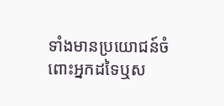ទាំងមានប្រយោជន៍ចំពោះអ្នកដទៃឬស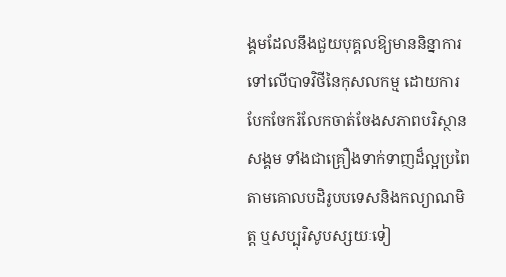ង្គមដែលនឹងជួយបុគ្គលឱ្យមាននិន្នាការទៅលើបាទវិថីនៃកុសលកម្ម ដោយការបែកចែករំលែកចាត់ចែងសភាពបរិស្ថានសង្គម ទាំងជាគ្រឿងទាក់ទាញដ៏ល្អប្រពៃតាមគោលបដិរូបបទេសនិងកល្យាណមិត្ត ឬសប្បុរិសូបស្សយៈទៀ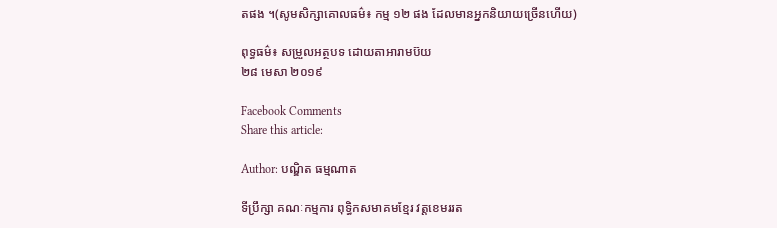តផង ។(សូមសិក្សាគោលធម៌៖ កម្ម ១២ ផង ដែលមានអ្នកនិយាយច្រើនហើយ)

ពុទ្ធធម៌៖ សម្រួលអត្ថបទ ដោយតាអារាមប៊យ
២៨ មេសា ២០១៩

Facebook Comments
Share this article:

Author: បណ្ឌិត ធម្មណាត

ទីប្រឹក្សា គណៈកម្មការ ពុទ្ធិកសមាគមខ្មែរ វត្តខេមររត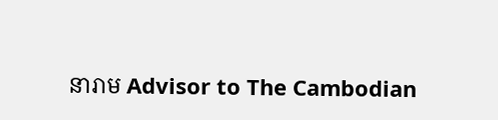នារាម Advisor to The Cambodian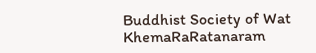Buddhist Society of Wat KhemaRaRatanaram